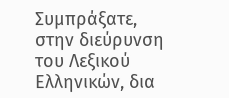Συμπράξατε, στην διεύρυνση του Λεξικού Ελληνικών, δια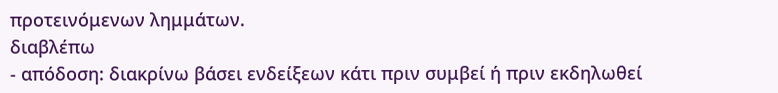προτεινόμενων λημμάτων.
διαβλέπω
- απόδοση: διακρίνω βάσει ενδείξεων κάτι πριν συμβεί ή πριν εκδηλωθεί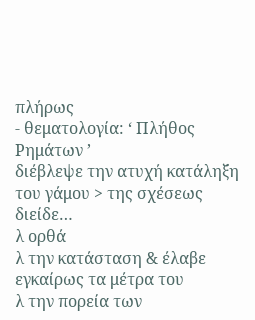πλήρως
- θεματολογία: ‘ Πλήθος Ρημάτων ’
διέβλεψε την ατυχή κατάληξη του γάμου > της σχέσεως
διείδε…
λ ορθά
λ την κατάσταση & έλαβε εγκαίρως τα μέτρα του
λ την πορεία των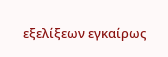εξελίξεων εγκαίρως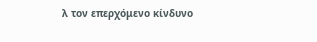λ τον επερχόμενο κίνδυνο